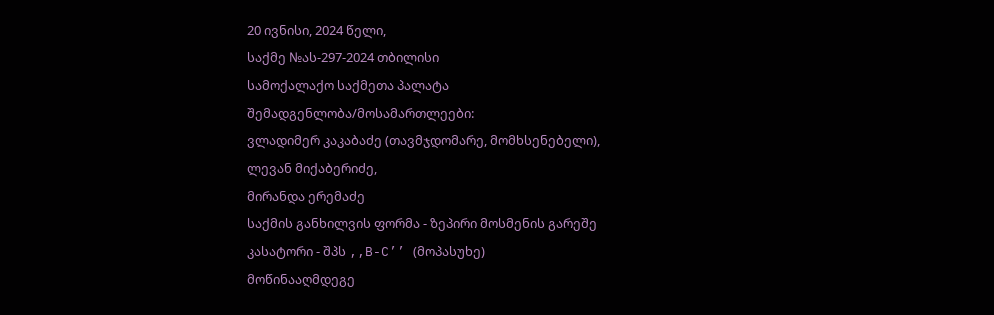20 ივნისი, 2024 წელი,
საქმე №ას-297-2024 თბილისი
სამოქალაქო საქმეთა პალატა
შემადგენლობა/მოსამართლეები:
ვლადიმერ კაკაბაძე (თავმჯდომარე, მომხსენებელი),
ლევან მიქაბერიძე,
მირანდა ერემაძე
საქმის განხილვის ფორმა - ზეპირი მოსმენის გარეშე
კასატორი - შპს ,,B-C’’ (მოპასუხე)
მოწინააღმდეგე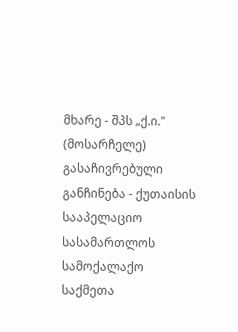მხარე - შპს „ქ.ი." (მოსარჩელე)
გასაჩივრებული განჩინება - ქუთაისის სააპელაციო სასამართლოს სამოქალაქო საქმეთა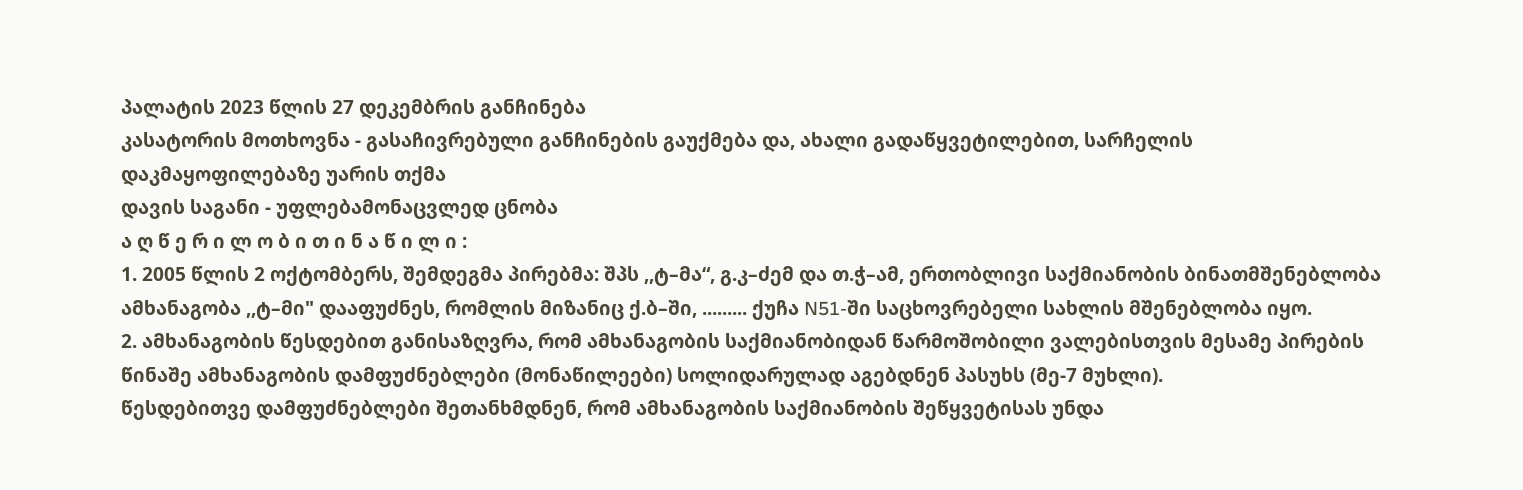პალატის 2023 წლის 27 დეკემბრის განჩინება
კასატორის მოთხოვნა - გასაჩივრებული განჩინების გაუქმება და, ახალი გადაწყვეტილებით, სარჩელის დაკმაყოფილებაზე უარის თქმა
დავის საგანი - უფლებამონაცვლედ ცნობა
ა ღ წ ე რ ი ლ ო ბ ი თ ი ნ ა წ ი ლ ი :
1. 2005 წლის 2 ოქტომბერს, შემდეგმა პირებმა: შპს ,,ტ–მა“, გ.კ–ძემ და თ.ჭ–ამ, ერთობლივი საქმიანობის ბინათმშენებლობა ამხანაგობა ,,ტ–მი" დააფუძნეს, რომლის მიზანიც ქ.ბ–ში, ......... ქუჩა N51-ში საცხოვრებელი სახლის მშენებლობა იყო.
2. ამხანაგობის წესდებით განისაზღვრა, რომ ამხანაგობის საქმიანობიდან წარმოშობილი ვალებისთვის მესამე პირების წინაშე ამხანაგობის დამფუძნებლები (მონაწილეები) სოლიდარულად აგებდნენ პასუხს (მე-7 მუხლი).
წესდებითვე დამფუძნებლები შეთანხმდნენ, რომ ამხანაგობის საქმიანობის შეწყვეტისას უნდა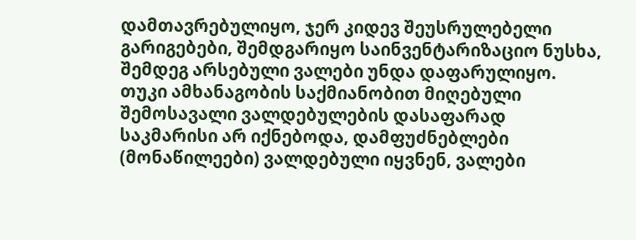დამთავრებულიყო, ჯერ კიდევ შეუსრულებელი გარიგებები, შემდგარიყო საინვენტარიზაციო ნუსხა, შემდეგ არსებული ვალები უნდა დაფარულიყო.
თუკი ამხანაგობის საქმიანობით მიღებული შემოსავალი ვალდებულების დასაფარად საკმარისი არ იქნებოდა, დამფუძნებლები (მონაწილეები) ვალდებული იყვნენ, ვალები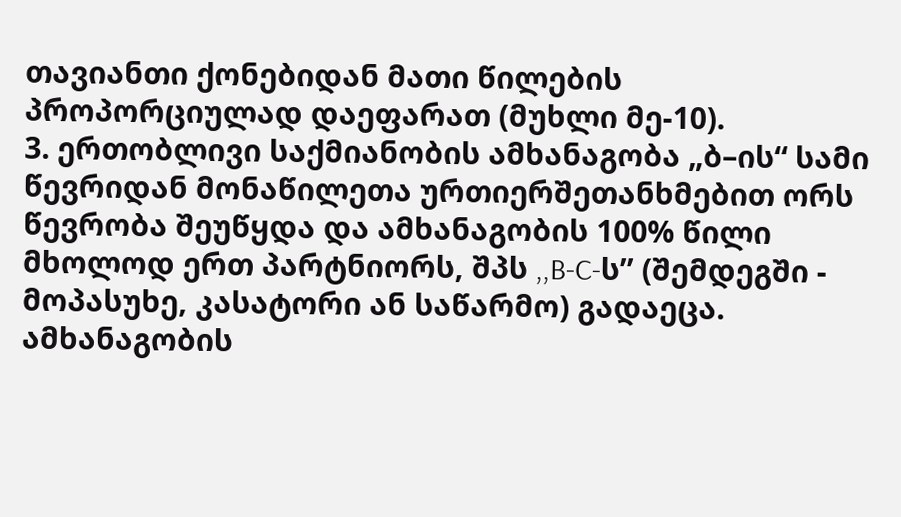თავიანთი ქონებიდან მათი წილების პროპორციულად დაეფარათ (მუხლი მე-10).
3. ერთობლივი საქმიანობის ამხანაგობა „ბ–ის“ სამი წევრიდან მონაწილეთა ურთიერშეთანხმებით ორს წევრობა შეუწყდა და ამხანაგობის 100% წილი მხოლოდ ერთ პარტნიორს, შპს ,,B-C-ს’’ (შემდეგში - მოპასუხე, კასატორი ან საწარმო) გადაეცა.
ამხანაგობის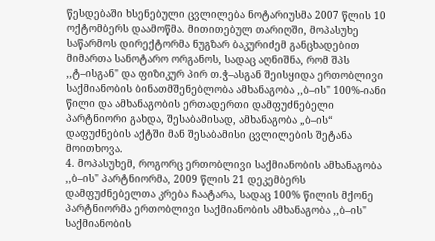წესდებაში ხსენებული ცვლილება ნოტარიუსმა 2007 წლის 10 ოქტომბერს დაამოწმა. მითითებულ თარიღში, მოპასუხე საწარმოს დირექტორმა ნუგზარ ბაკურიძემ განცხადებით მიმართა სანოტარო ორგანოს, სადაც აღნიშნა, რომ შპს ,,ტ–ისგან" და ფიზიკურ პირ თ.ჭ–ასგან შეისყიდა ერთობლივი საქმიანობის ბინათმშენებლობა ამხანაგობა ,,ბ–ის" 100%-იანი წილი და ამხანაგობის ერთადერთი დამფუძნებელი პარტნიორი გახდა, შესაბამისად, ამხანაგობა „ბ–ის“ დაფუძნების აქტში მან შესაბამისი ცვლილების შეტანა მოითხოვა.
4. მოპასუხემ, როგორც ერთობლივი საქმიანობის ამხანაგობა ,,ბ–ის" პარტნიორმა, 2009 წლის 21 დეკემბერს დამფუძნებელთა კრება ჩაატარა, სადაც 100% წილის მქონე პარტნიორმა ერთობლივი საქმიანობის ამხანაგობა ,,ბ–ის" საქმიანობის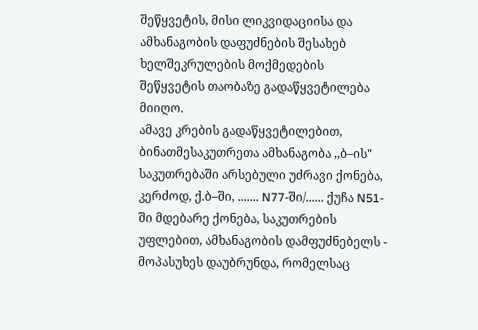შეწყვეტის, მისი ლიკვიდაციისა და ამხანაგობის დაფუძნების შესახებ ხელშეკრულების მოქმედების შეწყვეტის თაობაზე გადაწყვეტილება მიიღო.
ამავე კრების გადაწყვეტილებით, ბინათმესაკუთრეთა ამხანაგობა ,,ბ–ის" საკუთრებაში არსებული უძრავი ქონება, კერძოდ, ქ.ბ–ში, ....... N77-ში/...... ქუჩა N51-ში მდებარე ქონება, საკუთრების უფლებით, ამხანაგობის დამფუძნებელს - მოპასუხეს დაუბრუნდა, რომელსაც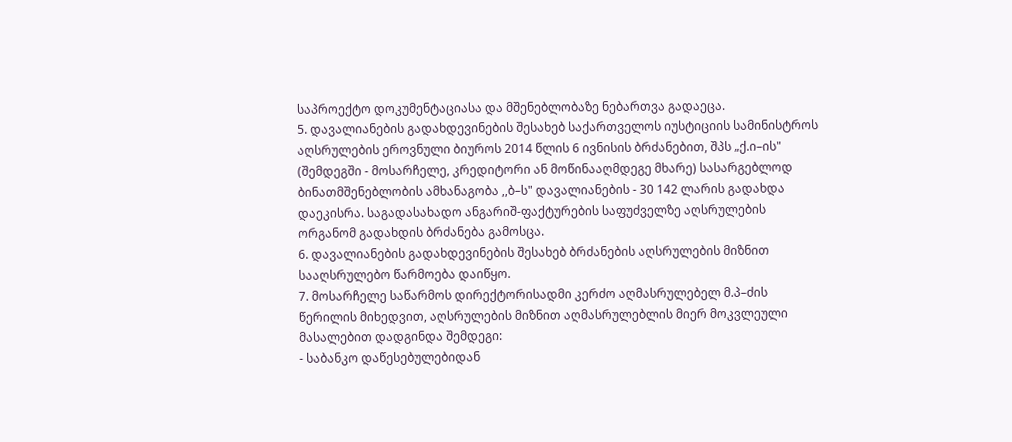საპროექტო დოკუმენტაციასა და მშენებლობაზე ნებართვა გადაეცა.
5. დავალიანების გადახდევინების შესახებ საქართველოს იუსტიციის სამინისტროს აღსრულების ეროვნული ბიუროს 2014 წლის 6 ივნისის ბრძანებით, შპს „ქ.ი–ის" (შემდეგში - მოსარჩელე, კრედიტორი ან მოწინააღმდეგე მხარე) სასარგებლოდ ბინათმშენებლობის ამხანაგობა ,,ბ–ს" დავალიანების - 30 142 ლარის გადახდა დაეკისრა. საგადასახადო ანგარიშ-ფაქტურების საფუძველზე აღსრულების ორგანომ გადახდის ბრძანება გამოსცა.
6. დავალიანების გადახდევინების შესახებ ბრძანების აღსრულების მიზნით სააღსრულებო წარმოება დაიწყო.
7. მოსარჩელე საწარმოს დირექტორისადმი კერძო აღმასრულებელ მ.პ–ძის წერილის მიხედვით, აღსრულების მიზნით აღმასრულებლის მიერ მოკვლეული მასალებით დადგინდა შემდეგი:
- საბანკო დაწესებულებიდან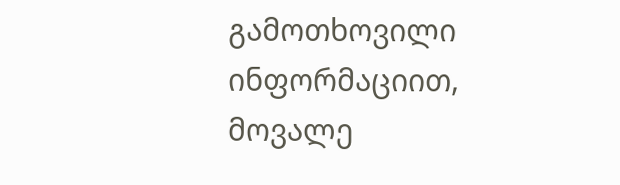გამოთხოვილი ინფორმაციით, მოვალე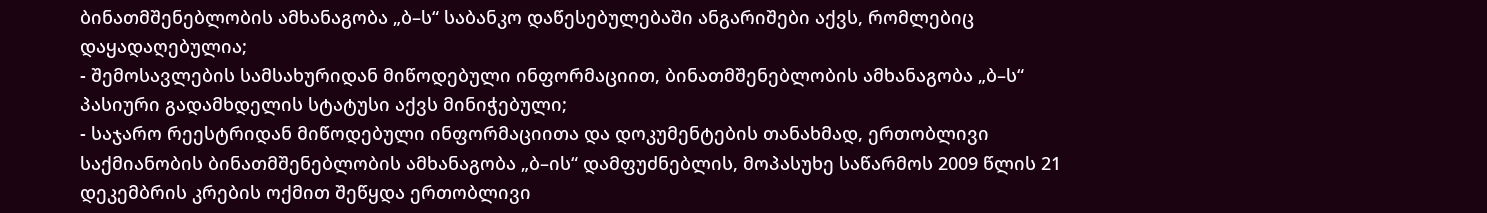ბინათმშენებლობის ამხანაგობა „ბ–ს“ საბანკო დაწესებულებაში ანგარიშები აქვს, რომლებიც დაყადაღებულია;
- შემოსავლების სამსახურიდან მიწოდებული ინფორმაციით, ბინათმშენებლობის ამხანაგობა „ბ–ს“ პასიური გადამხდელის სტატუსი აქვს მინიჭებული;
- საჯარო რეესტრიდან მიწოდებული ინფორმაციითა და დოკუმენტების თანახმად, ერთობლივი საქმიანობის ბინათმშენებლობის ამხანაგობა „ბ–ის“ დამფუძნებლის, მოპასუხე საწარმოს 2009 წლის 21 დეკემბრის კრების ოქმით შეწყდა ერთობლივი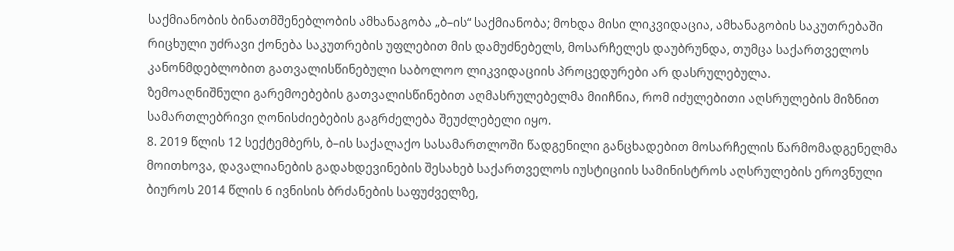საქმიანობის ბინათმშენებლობის ამხანაგობა „ბ–ის“ საქმიანობა; მოხდა მისი ლიკვიდაცია, ამხანაგობის საკუთრებაში რიცხული უძრავი ქონება საკუთრების უფლებით მის დამუძნებელს, მოსარჩელეს დაუბრუნდა, თუმცა საქართველოს კანონმდებლობით გათვალისწინებული საბოლოო ლიკვიდაციის პროცედურები არ დასრულებულა.
ზემოაღნიშნული გარემოებების გათვალისწინებით აღმასრულებელმა მიიჩნია, რომ იძულებითი აღსრულების მიზნით სამართლებრივი ღონისძიებების გაგრძელება შეუძლებელი იყო.
8. 2019 წლის 12 სექტემბერს, ბ–ის საქალაქო სასამართლოში წადგენილი განცხადებით მოსარჩელის წარმომადგენელმა მოითხოვა, დავალიანების გადახდევინების შესახებ საქართველოს იუსტიციის სამინისტროს აღსრულების ეროვნული ბიუროს 2014 წლის 6 ივნისის ბრძანების საფუძველზე,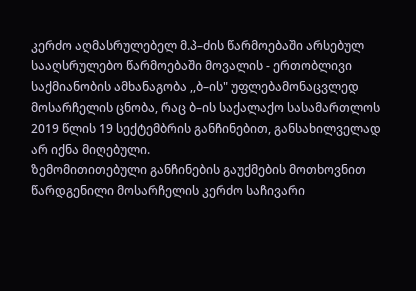კერძო აღმასრულებელ მ.პ–ძის წარმოებაში არსებულ სააღსრულებო წარმოებაში მოვალის - ერთობლივი საქმიანობის ამხანაგობა ,,ბ–ის" უფლებამონაცვლედ მოსარჩელის ცნობა, რაც ბ–ის საქალაქო სასამართლოს 2019 წლის 19 სექტემბრის განჩინებით, განსახილველად არ იქნა მიღებული.
ზემომითითებული განჩინების გაუქმების მოთხოვნით წარდგენილი მოსარჩელის კერძო საჩივარი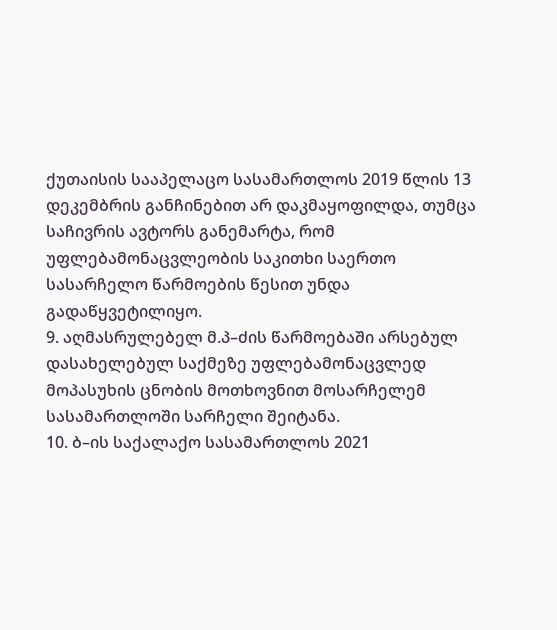ქუთაისის სააპელაცო სასამართლოს 2019 წლის 13 დეკემბრის განჩინებით არ დაკმაყოფილდა, თუმცა საჩივრის ავტორს განემარტა, რომ უფლებამონაცვლეობის საკითხი საერთო სასარჩელო წარმოების წესით უნდა გადაწყვეტილიყო.
9. აღმასრულებელ მ.პ–ძის წარმოებაში არსებულ დასახელებულ საქმეზე უფლებამონაცვლედ მოპასუხის ცნობის მოთხოვნით მოსარჩელემ სასამართლოში სარჩელი შეიტანა.
10. ბ–ის საქალაქო სასამართლოს 2021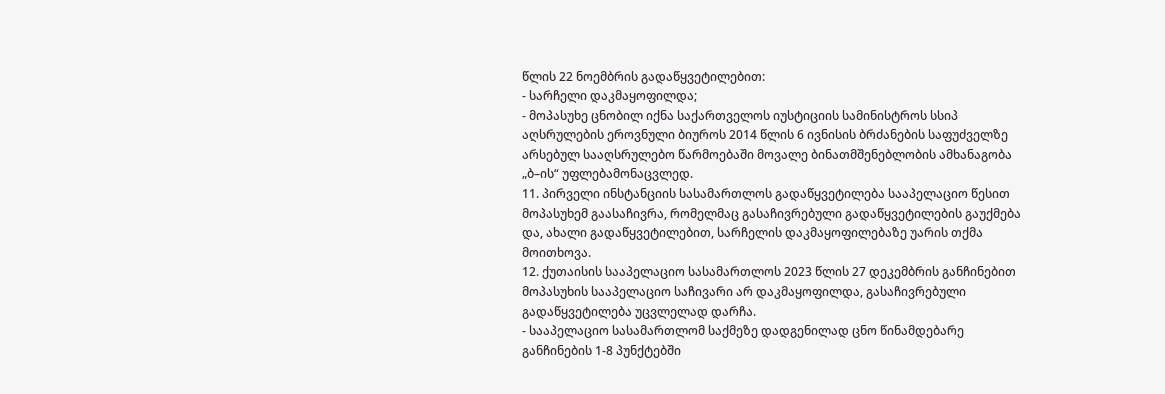წლის 22 ნოემბრის გადაწყვეტილებით:
- სარჩელი დაკმაყოფილდა;
- მოპასუხე ცნობილ იქნა საქართველოს იუსტიციის სამინისტროს სსიპ აღსრულების ეროვნული ბიუროს 2014 წლის 6 ივნისის ბრძანების საფუძველზე არსებულ სააღსრულებო წარმოებაში მოვალე ბინათმშენებლობის ამხანაგობა „ბ–ის“ უფლებამონაცვლედ.
11. პირველი ინსტანციის სასამართლოს გადაწყვეტილება სააპელაციო წესით მოპასუხემ გაასაჩივრა, რომელმაც გასაჩივრებული გადაწყვეტილების გაუქმება და, ახალი გადაწყვეტილებით, სარჩელის დაკმაყოფილებაზე უარის თქმა მოითხოვა.
12. ქუთაისის სააპელაციო სასამართლოს 2023 წლის 27 დეკემბრის განჩინებით მოპასუხის სააპელაციო საჩივარი არ დაკმაყოფილდა, გასაჩივრებული გადაწყვეტილება უცვლელად დარჩა.
- სააპელაციო სასამართლომ საქმეზე დადგენილად ცნო წინამდებარე განჩინების 1-8 პუნქტებში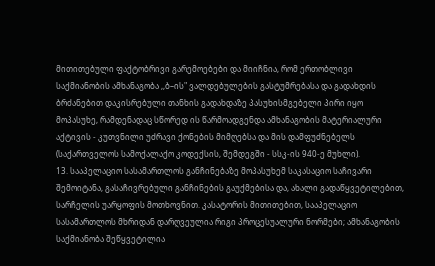მითითებული ფაქტობრივი გარემოებები და მიიჩნია, რომ ერთობლივი საქმიანობის ამხანაგობა ,,ბ–ის" ვალდებულების გასტუმრებასა და გადახდის ბრძანებით დაკისრებული თანხის გადახდაზე პასუხისმგებელი პირი იყო მოპასუხე, რამდენადაც სწორედ ის წარმოადგენდა ამხანაგობის მატერიალური აქტივის - კუთვნილი უძრავი ქონების მიმღებსა და მის დამფუძნებელს (საქართველოს სამოქალაქო კოდექსის, შემდეგში - სსკ-ის 940-ე მუხლი).
13. სააპელაციო სასამართლოს განჩინებაზე მოპასუხემ საკასაციო საჩივარი შემოიტანა, გასაჩივრებული განჩინების გაუქმებისა და, ახალი გადაწყვეტილებით, სარჩელის უარყოფის მოთხოვნით. კასატორის მითითებით, სააპელაციო სასამართლოს მხრიდან დარღვეულია რიგი პროცესუალური ნორმები; ამხანაგობის საქმიანობა შეწყვეტილია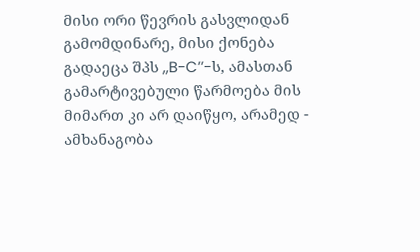მისი ორი წევრის გასვლიდან გამომდინარე, მისი ქონება გადაეცა შპს ,,B-C’’-ს, ამასთან გამარტივებული წარმოება მის მიმართ კი არ დაიწყო, არამედ - ამხანაგობა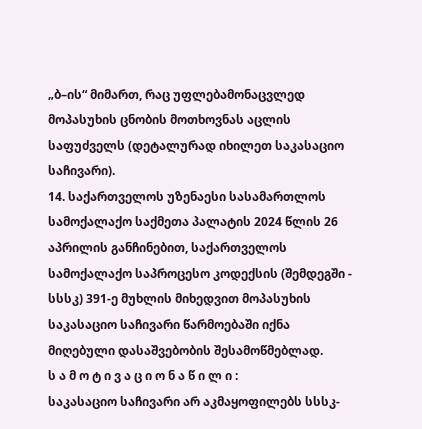„ბ–ის“ მიმართ, რაც უფლებამონაცვლედ მოპასუხის ცნობის მოთხოვნას აცლის საფუძველს (დეტალურად იხილეთ საკასაციო საჩივარი).
14. საქართველოს უზენაესი სასამართლოს სამოქალაქო საქმეთა პალატის 2024 წლის 26 აპრილის განჩინებით, საქართველოს სამოქალაქო საპროცესო კოდექსის (შემდეგში - სსსკ) 391-ე მუხლის მიხედვით მოპასუხის საკასაციო საჩივარი წარმოებაში იქნა მიღებული დასაშვებობის შესამოწმებლად.
ს ა მ ო ტ ი ვ ა ც ი ო ნ ა წ ი ლ ი :
საკასაციო საჩივარი არ აკმაყოფილებს სსსკ-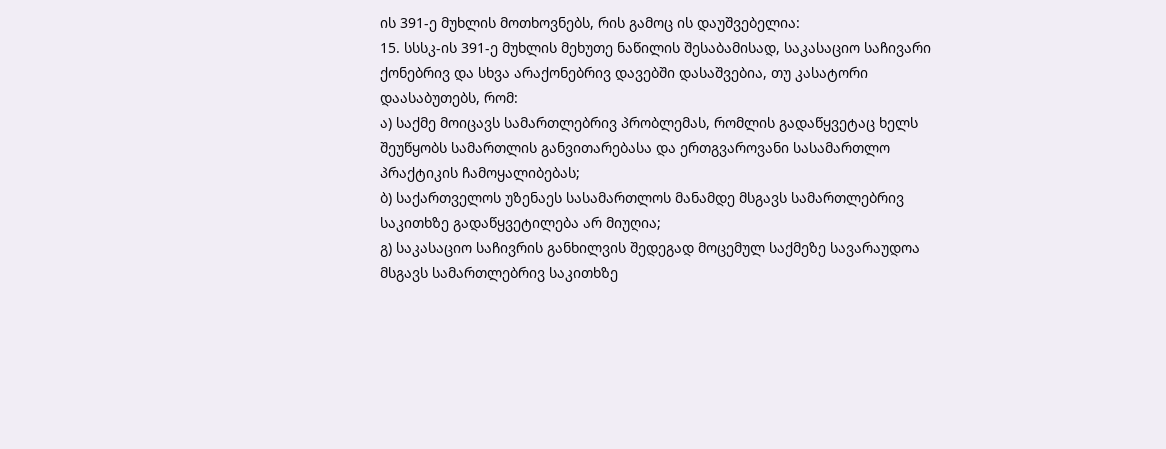ის 391-ე მუხლის მოთხოვნებს, რის გამოც ის დაუშვებელია:
15. სსსკ-ის 391-ე მუხლის მეხუთე ნაწილის შესაბამისად, საკასაციო საჩივარი ქონებრივ და სხვა არაქონებრივ დავებში დასაშვებია, თუ კასატორი დაასაბუთებს, რომ:
ა) საქმე მოიცავს სამართლებრივ პრობლემას, რომლის გადაწყვეტაც ხელს შეუწყობს სამართლის განვითარებასა და ერთგვაროვანი სასამართლო პრაქტიკის ჩამოყალიბებას;
ბ) საქართველოს უზენაეს სასამართლოს მანამდე მსგავს სამართლებრივ საკითხზე გადაწყვეტილება არ მიუღია;
გ) საკასაციო საჩივრის განხილვის შედეგად მოცემულ საქმეზე სავარაუდოა მსგავს სამართლებრივ საკითხზე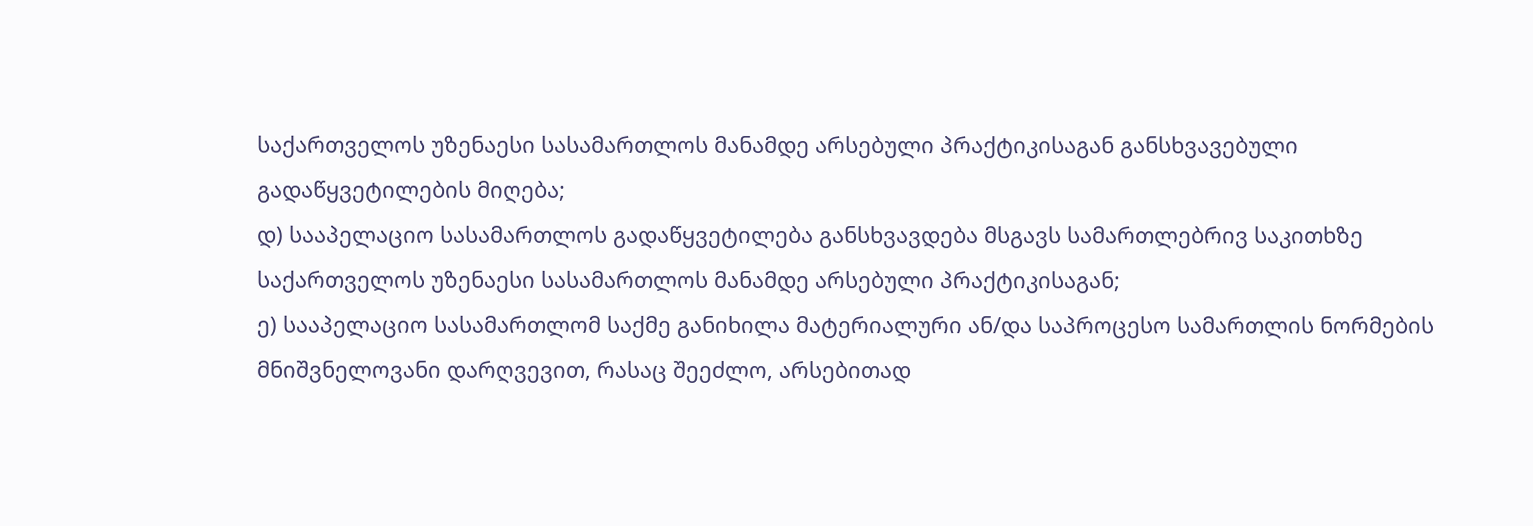საქართველოს უზენაესი სასამართლოს მანამდე არსებული პრაქტიკისაგან განსხვავებული გადაწყვეტილების მიღება;
დ) სააპელაციო სასამართლოს გადაწყვეტილება განსხვავდება მსგავს სამართლებრივ საკითხზე საქართველოს უზენაესი სასამართლოს მანამდე არსებული პრაქტიკისაგან;
ე) სააპელაციო სასამართლომ საქმე განიხილა მატერიალური ან/და საპროცესო სამართლის ნორმების მნიშვნელოვანი დარღვევით, რასაც შეეძლო, არსებითად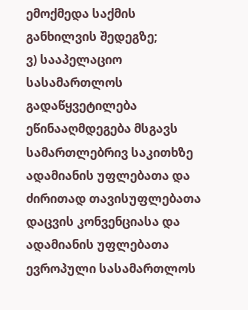ემოქმედა საქმის განხილვის შედეგზე;
ვ) სააპელაციო სასამართლოს გადაწყვეტილება ეწინააღმდეგება მსგავს სამართლებრივ საკითხზე ადამიანის უფლებათა და ძირითად თავისუფლებათა დაცვის კონვენციასა და ადამიანის უფლებათა ევროპული სასამართლოს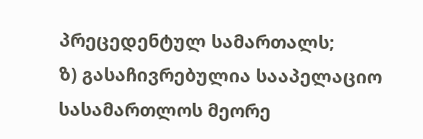პრეცედენტულ სამართალს;
ზ) გასაჩივრებულია სააპელაციო სასამართლოს მეორე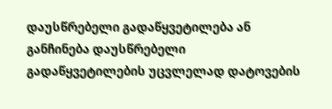დაუსწრებელი გადაწყვეტილება ან განჩინება დაუსწრებელი გადაწყვეტილების უცვლელად დატოვების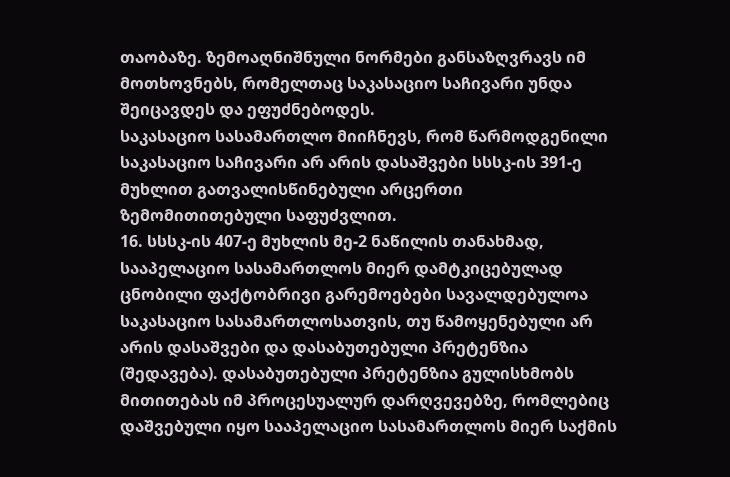თაობაზე. ზემოაღნიშნული ნორმები განსაზღვრავს იმ მოთხოვნებს, რომელთაც საკასაციო საჩივარი უნდა შეიცავდეს და ეფუძნებოდეს.
საკასაციო სასამართლო მიიჩნევს, რომ წარმოდგენილი საკასაციო საჩივარი არ არის დასაშვები სსსკ-ის 391-ე მუხლით გათვალისწინებული არცერთი ზემომითითებული საფუძვლით.
16. სსსკ-ის 407-ე მუხლის მე-2 ნაწილის თანახმად, სააპელაციო სასამართლოს მიერ დამტკიცებულად ცნობილი ფაქტობრივი გარემოებები სავალდებულოა საკასაციო სასამართლოსათვის, თუ წამოყენებული არ არის დასაშვები და დასაბუთებული პრეტენზია (შედავება). დასაბუთებული პრეტენზია გულისხმობს მითითებას იმ პროცესუალურ დარღვევებზე, რომლებიც დაშვებული იყო სააპელაციო სასამართლოს მიერ საქმის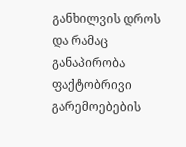განხილვის დროს და რამაც განაპირობა ფაქტობრივი გარემოებების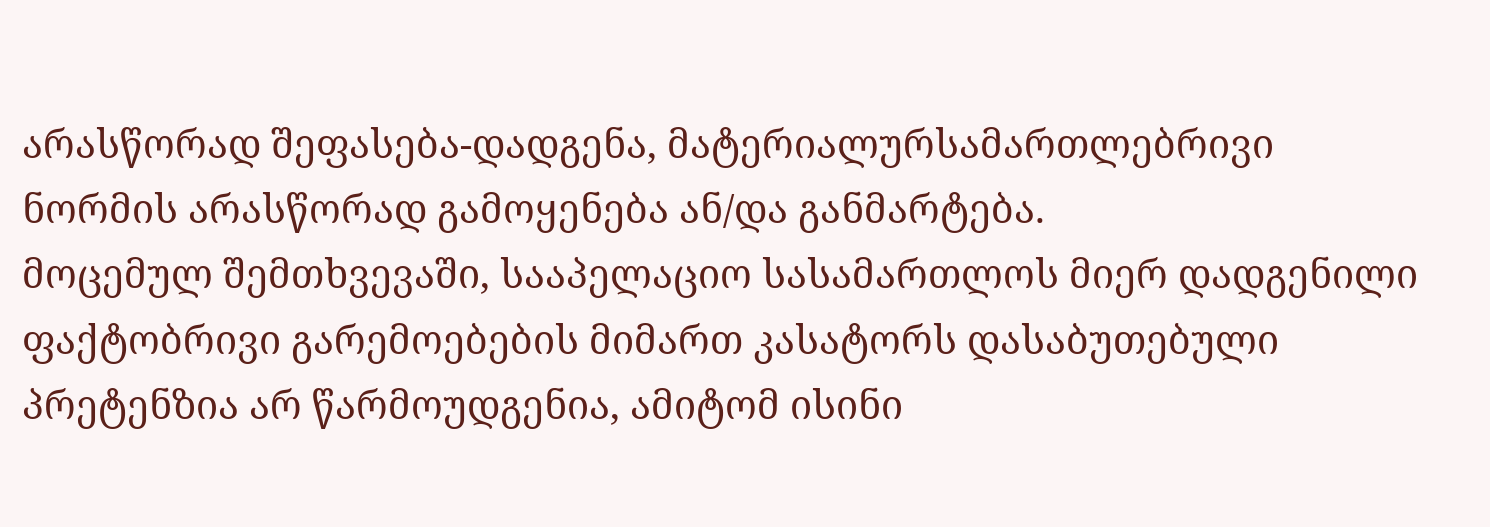არასწორად შეფასება-დადგენა, მატერიალურსამართლებრივი ნორმის არასწორად გამოყენება ან/და განმარტება.
მოცემულ შემთხვევაში, სააპელაციო სასამართლოს მიერ დადგენილი ფაქტობრივი გარემოებების მიმართ კასატორს დასაბუთებული პრეტენზია არ წარმოუდგენია, ამიტომ ისინი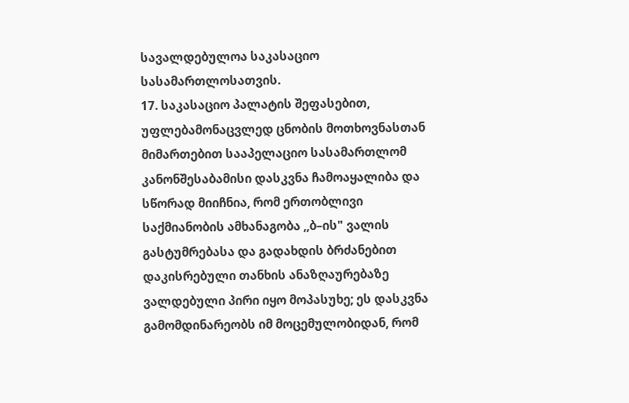სავალდებულოა საკასაციო სასამართლოსათვის.
17. საკასაციო პალატის შეფასებით, უფლებამონაცვლედ ცნობის მოთხოვნასთან მიმართებით სააპელაციო სასამართლომ კანონშესაბამისი დასკვნა ჩამოაყალიბა და სწორად მიიჩნია, რომ ერთობლივი საქმიანობის ამხანაგობა ,,ბ–ის" ვალის გასტუმრებასა და გადახდის ბრძანებით დაკისრებული თანხის ანაზღაურებაზე ვალდებული პირი იყო მოპასუხე; ეს დასკვნა გამომდინარეობს იმ მოცემულობიდან, რომ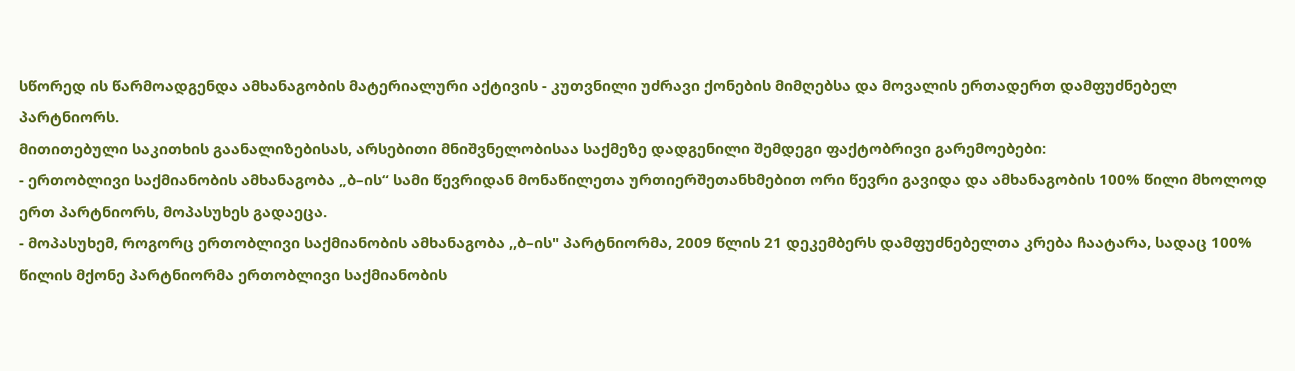სწორედ ის წარმოადგენდა ამხანაგობის მატერიალური აქტივის - კუთვნილი უძრავი ქონების მიმღებსა და მოვალის ერთადერთ დამფუძნებელ პარტნიორს.
მითითებული საკითხის გაანალიზებისას, არსებითი მნიშვნელობისაა საქმეზე დადგენილი შემდეგი ფაქტობრივი გარემოებები:
- ერთობლივი საქმიანობის ამხანაგობა „ბ–ის“ სამი წევრიდან მონაწილეთა ურთიერშეთანხმებით ორი წევრი გავიდა და ამხანაგობის 100% წილი მხოლოდ ერთ პარტნიორს, მოპასუხეს გადაეცა.
- მოპასუხემ, როგორც ერთობლივი საქმიანობის ამხანაგობა ,,ბ–ის" პარტნიორმა, 2009 წლის 21 დეკემბერს დამფუძნებელთა კრება ჩაატარა, სადაც 100% წილის მქონე პარტნიორმა ერთობლივი საქმიანობის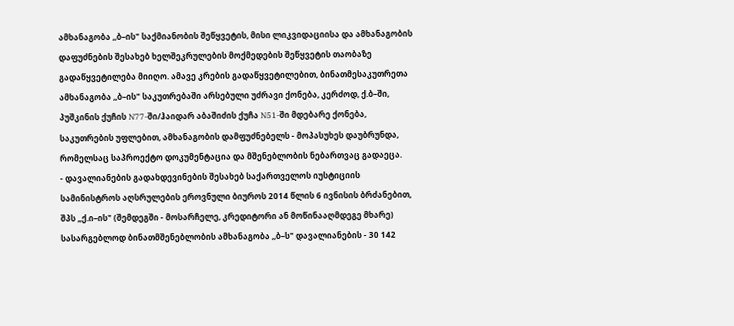ამხანაგობა ,,ბ–ის" საქმიანობის შეწყვეტის, მისი ლიკვიდაციისა და ამხანაგობის დაფუძნების შესახებ ხელშეკრულების მოქმედების შეწყვეტის თაობაზე გადაწყვეტილება მიიღო. ამავე კრების გადაწყვეტილებით, ბინათმესაკუთრეთა ამხანაგობა ,,ბ–ის" საკუთრებაში არსებული უძრავი ქონება, კერძოდ, ქ.ბ–ში, პუშკინის ქუჩის N77-ში/ჰაიდარ აბაშიძის ქუჩა N51-ში მდებარე ქონება, საკუთრების უფლებით, ამხანაგობის დამფუძნებელს - მოპასუხეს დაუბრუნდა, რომელსაც საპროექტო დოკუმენტაცია და მშენებლობის ნებართვაც გადაეცა.
- დავალიანების გადახდევინების შესახებ საქართველოს იუსტიციის სამინისტროს აღსრულების ეროვნული ბიუროს 2014 წლის 6 ივნისის ბრძანებით, შპს „ქ.ი–ის" (შემდეგში - მოსარჩელე, კრედიტორი ან მოწინააღმდეგე მხარე) სასარგებლოდ ბინათმშენებლობის ამხანაგობა ,,ბ–ს" დავალიანების - 30 142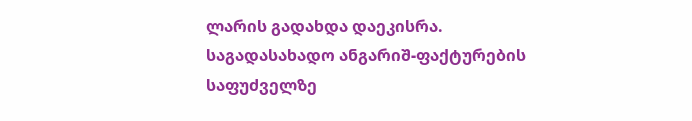ლარის გადახდა დაეკისრა. საგადასახადო ანგარიშ-ფაქტურების საფუძველზე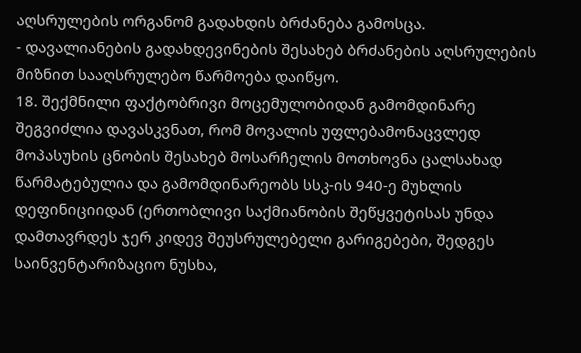აღსრულების ორგანომ გადახდის ბრძანება გამოსცა.
- დავალიანების გადახდევინების შესახებ ბრძანების აღსრულების მიზნით სააღსრულებო წარმოება დაიწყო.
18. შექმნილი ფაქტობრივი მოცემულობიდან გამომდინარე შეგვიძლია დავასკვნათ, რომ მოვალის უფლებამონაცვლედ მოპასუხის ცნობის შესახებ მოსარჩელის მოთხოვნა ცალსახად წარმატებულია და გამომდინარეობს სსკ-ის 940-ე მუხლის დეფინიციიდან (ერთობლივი საქმიანობის შეწყვეტისას უნდა დამთავრდეს ჯერ კიდევ შეუსრულებელი გარიგებები, შედგეს საინვენტარიზაციო ნუსხა,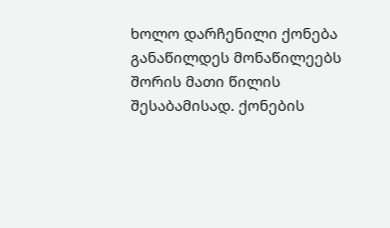ხოლო დარჩენილი ქონება განაწილდეს მონაწილეებს შორის მათი წილის შესაბამისად. ქონების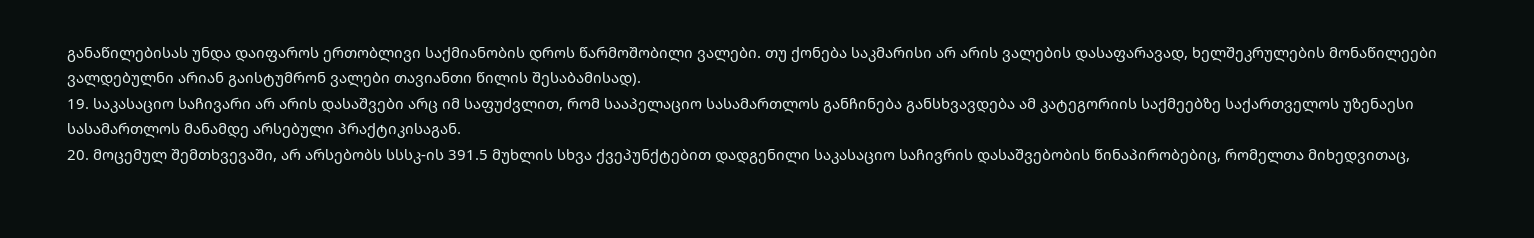განაწილებისას უნდა დაიფაროს ერთობლივი საქმიანობის დროს წარმოშობილი ვალები. თუ ქონება საკმარისი არ არის ვალების დასაფარავად, ხელშეკრულების მონაწილეები ვალდებულნი არიან გაისტუმრონ ვალები თავიანთი წილის შესაბამისად).
19. საკასაციო საჩივარი არ არის დასაშვები არც იმ საფუძვლით, რომ სააპელაციო სასამართლოს განჩინება განსხვავდება ამ კატეგორიის საქმეებზე საქართველოს უზენაესი სასამართლოს მანამდე არსებული პრაქტიკისაგან.
20. მოცემულ შემთხვევაში, არ არსებობს სსსკ-ის 391.5 მუხლის სხვა ქვეპუნქტებით დადგენილი საკასაციო საჩივრის დასაშვებობის წინაპირობებიც, რომელთა მიხედვითაც,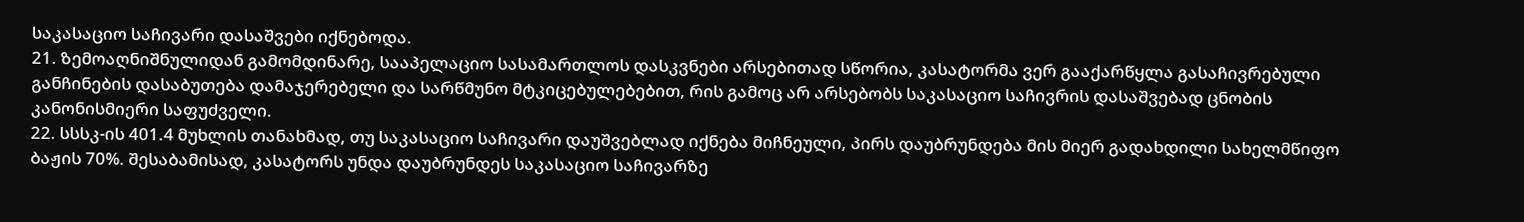საკასაციო საჩივარი დასაშვები იქნებოდა.
21. ზემოაღნიშნულიდან გამომდინარე, სააპელაციო სასამართლოს დასკვნები არსებითად სწორია, კასატორმა ვერ გააქარწყლა გასაჩივრებული განჩინების დასაბუთება დამაჯერებელი და სარწმუნო მტკიცებულებებით, რის გამოც არ არსებობს საკასაციო საჩივრის დასაშვებად ცნობის კანონისმიერი საფუძველი.
22. სსსკ-ის 401.4 მუხლის თანახმად, თუ საკასაციო საჩივარი დაუშვებლად იქნება მიჩნეული, პირს დაუბრუნდება მის მიერ გადახდილი სახელმწიფო ბაჟის 70%. შესაბამისად, კასატორს უნდა დაუბრუნდეს საკასაციო საჩივარზე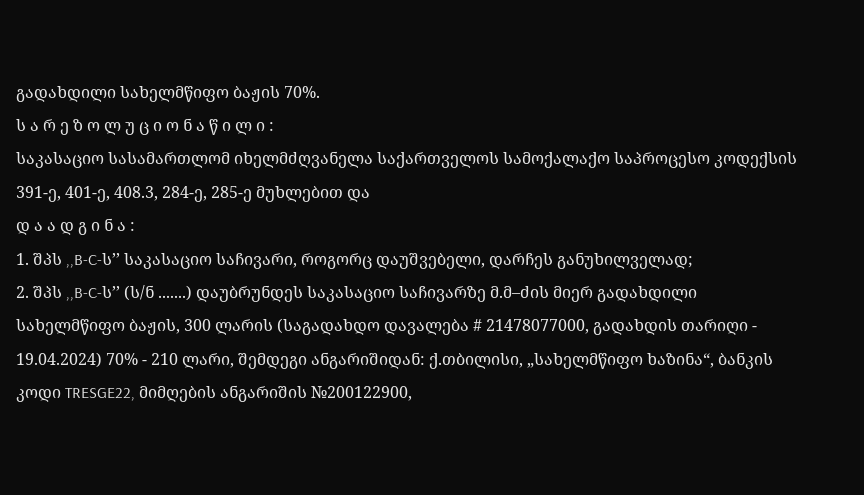გადახდილი სახელმწიფო ბაჟის 70%.
ს ა რ ე ზ ო ლ უ ც ი ო ნ ა წ ი ლ ი :
საკასაციო სასამართლომ იხელმძღვანელა საქართველოს სამოქალაქო საპროცესო კოდექსის 391-ე, 401-ე, 408.3, 284-ე, 285-ე მუხლებით და
დ ა ა დ გ ი ნ ა :
1. შპს ,,B-C-ს’’ საკასაციო საჩივარი, როგორც დაუშვებელი, დარჩეს განუხილველად;
2. შპს ,,B-C-ს’’ (ს/ნ .......) დაუბრუნდეს საკასაციო საჩივარზე მ.მ–ძის მიერ გადახდილი სახელმწიფო ბაჟის, 300 ლარის (საგადახდო დავალება # 21478077000, გადახდის თარიღი - 19.04.2024) 70% - 210 ლარი, შემდეგი ანგარიშიდან: ქ.თბილისი, „სახელმწიფო ხაზინა“, ბანკის კოდი TRESGE22, მიმღების ანგარიშის №200122900,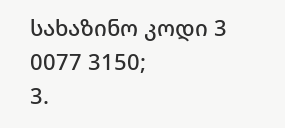სახაზინო კოდი 3 0077 3150;
3.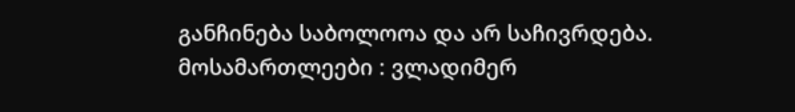განჩინება საბოლოოა და არ საჩივრდება.
მოსამართლეები : ვლადიმერ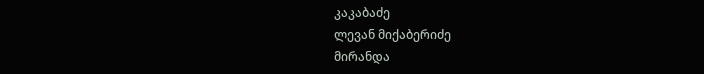კაკაბაძე
ლევან მიქაბერიძე
მირანდა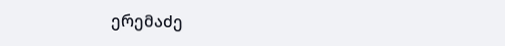ერემაძე